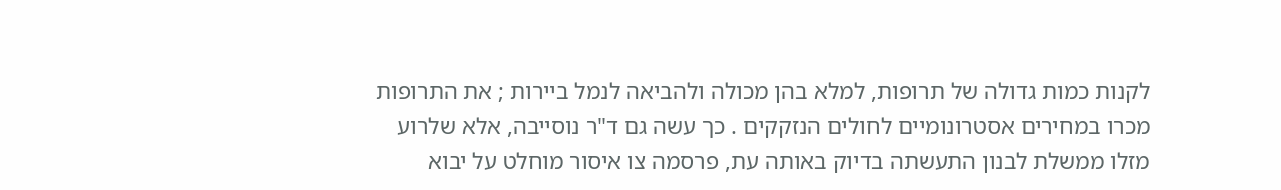לקנות כמות גדולה של תרופות, למלא בהן מכולה ולהביאה לנמל ביירות ; את התרופות מכרו במחירים אסטרונומיים לחולים הנזקקים . כך עשה גם ד"ר נוסייבה, אלא שלרוע מזלו ממשלת לבנון התעשתה בדיוק באותה עת, פרסמה צו איסור מוחלט על יבוא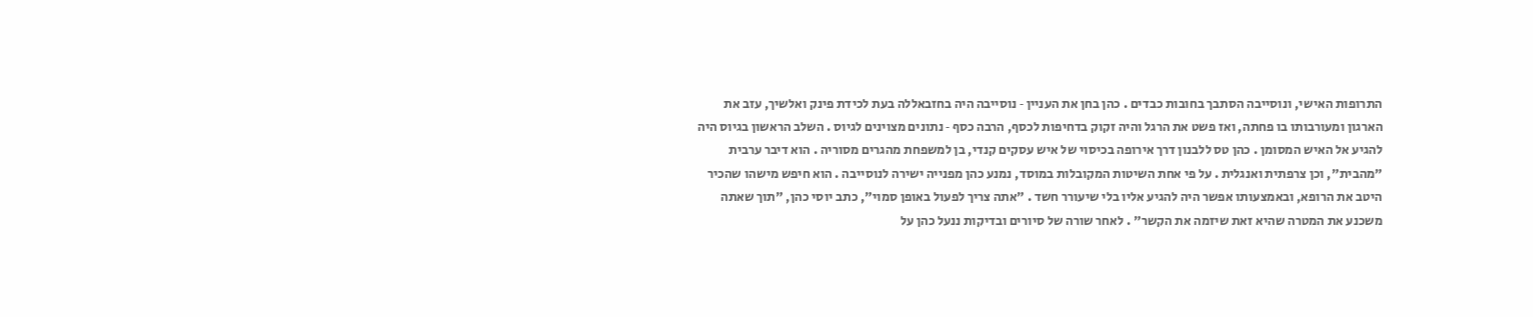התרופות האישי, ונוסייבה הסתבך בחובות כבדים . כהן בחן את העניין ‑ נוסייבה היה בחזבאללה בעת לכידת פינק ואלשיך, עזב את הארגון ומעורבותו בו פחתה, ואז פשט את הרגל והיה זקוק בדחיפות לכסף, הרבה כסף ‑ נתונים מצוינים לגיוס . השלב הראשון בגיוס היה להגיע אל האיש המסומן . כהן טס ללבנון דרך אירופה בכיסוי של איש עסקים קנדי, בן למשפחת מהגרים מסוריה . הוא דיבר ערבית "מהבית", וכן צרפתית ואנגלית . על פי אחת השיטות המקובלות במוסד, נמנע כהן מפנייה ישירה לנוסייבה . הוא חיפש מישהו שהכיר היטב את הרופא, ובאמצעותו אפשר היה להגיע אליו בלי שיעורר חשד . "אתה צריך לפעול באופן סמוי", כתב יוסי כהן, "תוך שאתה משכנע את המטרה שהיא זאת שיזמה את הקשר" . לאחר שורה של סיורים ובדיקות ננעל כהן על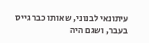עיתונאי לבנוני, שאותו כבר גייס בעבר, ושגם היה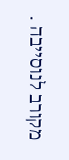מקורב לנוסייבה .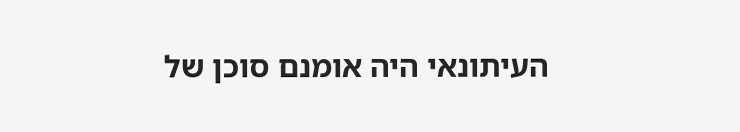העיתונאי היה אומנם סוכן של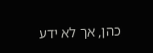כהן, אך לא ידע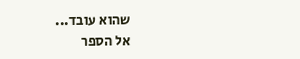שהוא עובד...
אל הספר